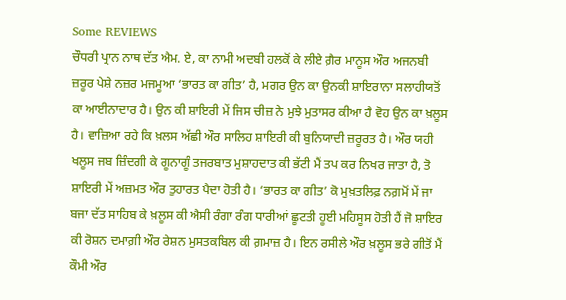Some REVIEWS
ਚੌਧਰੀ ਪ੍ਰਾਨ ਨਾਥ ਦੱਤ ਐਮ. ਏ, ਕਾ ਨਾਮੀ ਅਦਬੀ ਹਲਕੋਂ ਕੇ ਲੀਏ ਗ਼ੈਰ ਮਾਨੂਸ ਔਰ ਅਜਨਬੀ ਜ਼ਰੂਰ ਪੇਸ਼ੇ ਨਜ਼ਰ ਮਜਮੂਆ ‘ਭਾਰਤ ਕਾ ਗੀਤ’ ਹੈ, ਮਗਰ ਉਨ ਕਾ ਉਨਕੀ ਸ਼ਾਇਰਾਨਾ ਸਲਾਹੀਯਤੋਂ ਕਾ ਆਈਨਾਦਾਰ ਹੈ। ਉਨ ਕੀ ਸ਼ਾਇਰੀ ਮੇਂ ਜਿਸ ਚੀਜ਼ ਨੇ ਮੁਝੇ ਮੁਤਾਸਰ ਕੀਆ ਹੈ ਵੋਹ ਉਨ ਕਾ ਖ਼ਲੂਸ ਹੈ। ਵਾਜ਼ਿਆ ਰਹੇ ਕਿ ਖ਼ਲਸ ਅੱਛੀ ਔਰ ਸਾਲਿਹ ਸ਼ਾਇਰੀ ਕੀ ਬੁਨਿਯਾਦੀ ਜ਼ਰੂਰਤ ਹੈ। ਔਰ ਯਹੀ ਖਲੂਸ ਜਬ ਜ਼ਿੰਦਗੀ ਕੇ ਗੂਨਾਗੂੰ ਤਜਰਬਾਤ ਮੁਸ਼ਾਹਦਾਤ ਕੀ ਭੱਟੀ ਮੈਂ ਤਪ ਕਰ ਨਿਖਰ ਜਾਤਾ ਹੈ, ਤੋ ਸ਼ਾਇਰੀ ਮੇਂ ਅਜ਼ਮਤ ਔਰ ਤੁਹਾਰਤ ਪੈਦਾ ਹੋਤੀ ਹੈ। ‘ਭਾਰਤ ਕਾ ਗੀਤ’ ਕੋ ਮੁਖ਼ਤਲਿਫ਼ ਨਗ਼ਮੋਂ ਮੇਂ ਜਾ ਬਜਾ ਦੱਤ ਸਾਹਿਬ ਕੇ ਖ਼ਲੂਸ ਕੀ ਐਸੀ ਰੰਗਾ ਰੰਗ ਧਾਰੀਆਂ ਛੂਟਤੀ ਹੂਈ ਮਹਿਸੂਸ ਹੋਤੀ ਹੈਂ ਜੋ ਸ਼ਾਇਰ ਕੀ ਰੋਸ਼ਨ ਦਮਾਗ਼ੀ ਔਰ ਰੇਸ਼ਨ ਮੁਸਤਕਬਿਲ ਕੀ ਗ਼ਮਾਜ਼ ਹੈ। ਇਨ ਰਸੀਲੇ ਔਰ ਖ਼ਲੂਸ ਭਰੇ ਗੀਤੋਂ ਮੈਂ ਕੌਮੀ ਔਰ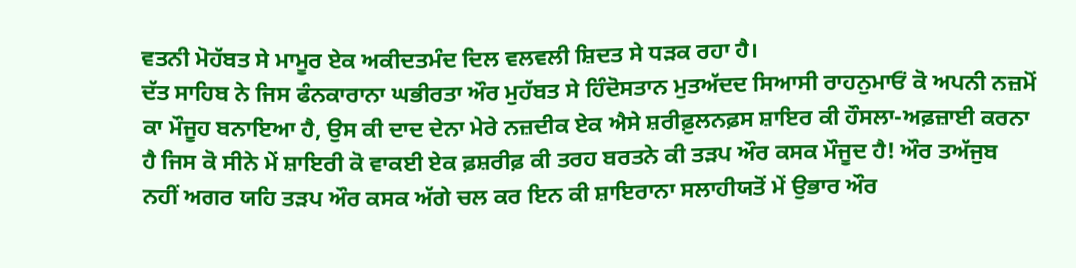ਵਤਨੀ ਮੋਹੱਬਤ ਸੇ ਮਾਮੂਰ ਏਕ ਅਕੀਦਤਮੰਦ ਦਿਲ ਵਲਵਲੀ ਸ਼ਿਦਤ ਸੇ ਧੜਕ ਰਹਾ ਹੈ।
ਦੱਤ ਸਾਹਿਬ ਨੇ ਜਿਸ ਫੰਨਕਾਰਾਨਾ ਘਭੀਰਤਾ ਔਰ ਮੁਹੱਬਤ ਸੇ ਹਿੰਦੋਸਤਾਨ ਮੁਤਅੱਦਦ ਸਿਆਸੀ ਰਾਹਨੁਮਾਓਂ ਕੋ ਅਪਨੀ ਨਜ਼ਮੋਂ ਕਾ ਮੌਜੂਹ ਬਨਾਇਆ ਹੈ, ਉਸ ਕੀ ਦਾਦ ਦੇਨਾ ਮੇਰੇ ਨਜ਼ਦੀਕ ਏਕ ਐਸੇ ਸ਼ਰੀਫ਼ੁਲਨਫ਼ਸ ਸ਼ਾਇਰ ਕੀ ਹੌਸਲਾ-ਅਫ਼ਜ਼ਾਈ ਕਰਨਾ ਹੈ ਜਿਸ ਕੋ ਸੀਨੇ ਮੇਂ ਸ਼ਾਇਰੀ ਕੋ ਵਾਕਈ ਏਕ ਫ਼ਸ਼ਰੀਫ਼ ਕੀ ਤਰਹ ਬਰਤਨੇ ਕੀ ਤੜਪ ਔਰ ਕਸਕ ਮੌਜੂਦ ਹੈ! ਔਰ ਤਅੱਜੁਬ ਨਹੀਂ ਅਗਰ ਯਹਿ ਤੜਪ ਔਰ ਕਸਕ ਅੱਗੇ ਚਲ ਕਰ ਇਨ ਕੀ ਸ਼ਾਇਰਾਨਾ ਸਲਾਹੀਯਤੋਂ ਮੇਂ ਉਭਾਰ ਔਰ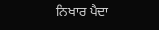ਨਿਖਾਰ ਪੈਦਾ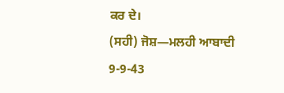ਕਰ ਦੇ।
(ਸਹੀ) ਜੋਸ਼—ਮਲਹੀ ਆਬਾਦੀ
9-9-43